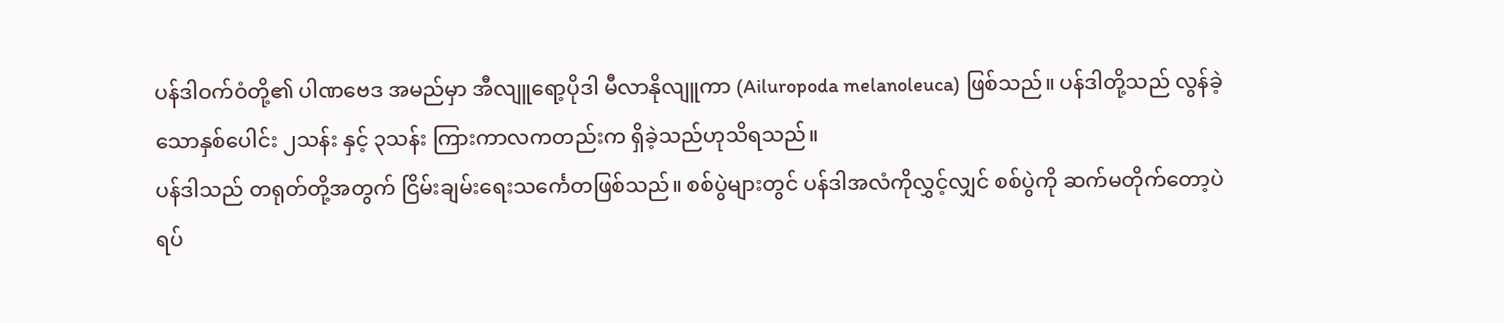ပန်ဒါဝက်ဝံတို့၏ ပါဏဗေဒ အမည်မှာ အီလျူရော့ပိုဒါ မီလာနိုလျူကာ (Ailuropoda melanoleuca) ဖြစ်သည်။ ပန်ဒါတို့သည် လွန်ခဲ့သောနှစ်ပေါင်း ၂သန်း နှင့် ၃သန်း ကြားကာလကတည်းက ရှိခဲ့သည်ဟုသိရသည်။
ပန်ဒါသည် တရုတ်တို့အတွက် ငြိမ်းချမ်းရေးသင်္ကေတဖြစ်သည်။ စစ်ပွဲများတွင် ပန်ဒါအလံကိုလွှင့်လျှင် စစ်ပွဲကို ဆက်မတိုက်တော့ပဲ ရပ်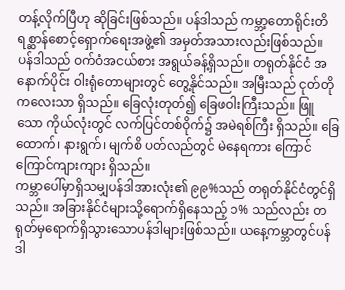တန့်လိုက်ပြီဟု ဆိုခြင်းဖြစ်သည်။ ပန်ဒါသည် ကမ္ဘာ့တောရိုင်းတိရစ္ဆာန်စောင့်ရှောက်ရေးအဖွဲ့၏ အမှတ်အသားလည်းဖြစ်သည်။
ပန်ဒါသည် ဝက်ဝံအငယ်စား အရွယ်ခန့်ရှိသည်။ တရုတ်နိုင်ငံ အနောက်ပိုင်း ဝါးရုံတောများတွင် တွေ့နိုင်သည်။ အမြီးသည် ငုတ်တိုကလေးသာ ရှိသည်။ ခြေလုံးတုတ်၍ ခြေဖဝါးကြီးသည်။ ဖြူသော ကိုယ်လုံးတွင် လက်ပြင်တစ်ဝိုက်၌ အမဲရစ်ကြီး ရှိသည်။ ခြေထောက်၊ နားရွက်၊ မျက်စိ ပတ်လည်တွင် မဲနေရကား ကြောင်ကြောင်ကျားကျား ရှိသည်။
ကမ္ဘာပေါ်မှာရှိသမျှပန်ဒါအားလုံး၏ ၉၉%သည် တရုတ်နိုင်ငံတွင်ရှိသည်။ အခြားနိုင်ငံများသို့ရောက်ရှိနေသည့် ၁% သည်လည်း တရုတ်မှရောက်ရှိသွားသောပန်ဒါများဖြစ်သည်။ ယနေ့ကမ္ဘာတွင်ပန်ဒါ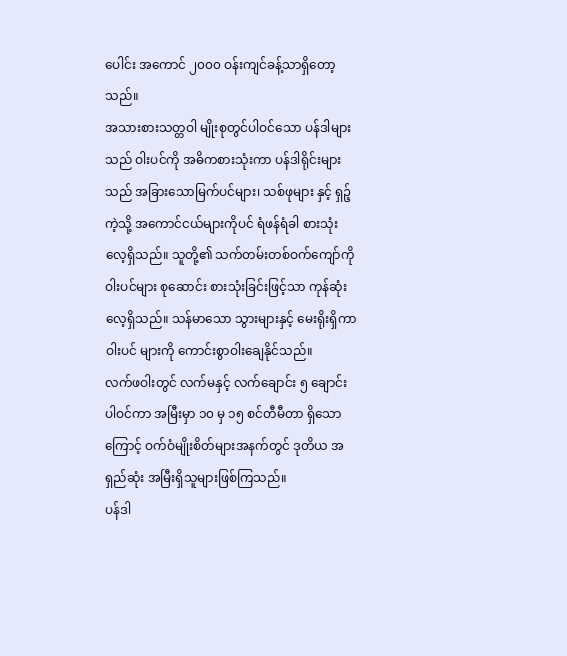ပေါင်း အကောင် ၂၀၀၀ ဝန်းကျင်ခန့်သာရှိတော့သည်။
အသားစားသတ္တဝါ မျိုးစုတွင်ပါဝင်သော ပန်ဒါများသည် ဝါးပင်ကို အဓိကစားသုံးကာ ပန်ဒါရိုင်းများသည် အခြားသောမြက်ပင်များ၊ သစ်ဖုများ နှင့် ရှဉ့်ကဲ့သို့ အကောင်ငယ်များကိုပင် ရံဖန်ရံခါ စားသုံးလေ့ရှိသည်။ သူတို့၏ သက်တမ်းတစ်ဝက်ကျော်ကို ဝါးပင်များ စုဆောင်း စားသုံးခြင်းဖြင့်သာ ကုန်ဆုံးလေ့ရှိသည်။ သန်မာသော သွားများနှင့် မေးရိုးရှိကာ ဝါးပင် များကို ကောင်းစွာဝါးချေနိုင်သည်။
လက်ဖဝါးတွင် လက်မနှင့် လက်ချောင်း ၅ ချောင်းပါဝင်ကာ အမြီးမှာ ၁၀ မှ ၁၅ စင်တီမီတာ ရှိသောကြောင့် ဝက်ဝံမျိုးစိတ်များအနက်တွင် ဒုတိယ အရှည်ဆုံး အမြီးရှိသူများဖြစ်ကြသည်။
ပန်ဒါ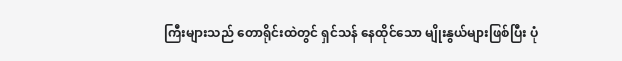ကြီးများသည် တောရိုင်းထဲတွင် ရှင်သန် နေထိုင်သော မျိုးနွယ်များဖြစ်ပြီး ပုံ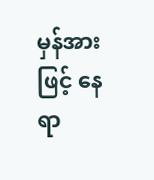မှန်အားဖြင့် နေရာ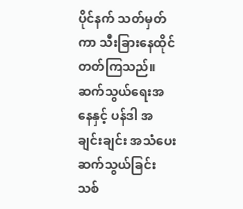ပိုင်နက် သတ်မှတ်ကာ သီးခြားနေထိုင်တတ်ကြသည်။ ဆက်သွယ်ရေးအနေနှင့် ပန်ဒါ အချင်းချင်း အသံပေး ဆက်သွယ်ခြင်း သစ်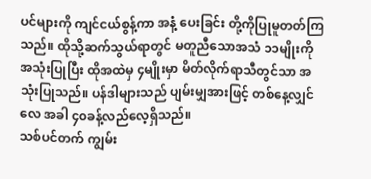ပင်များကို ကျင်ငယ်စွန့်ကာ အနံ့ ပေးခြင်း တို့ကိုပြုမူတတ်ကြသည်။ ထိုသို့ဆက်သွယ်ရာတွင် မတူညီသောအသံ ၁၁မျိုးကို အသုံးပြုပြီး ထိုအထဲမှ ၄မျိုးမှာ မိတ်လိုက်ရာသီတွင်သာ အသုံးပြုသည်။ ပန်ဒါများသည် ပျမ်းမျှအားဖြင့် တစ်နေ့လျှင် လေ အခါ ၄၀ခန့်လည်လေ့ရှိသည်။
သစ်ပင်တက် ကျွမ်း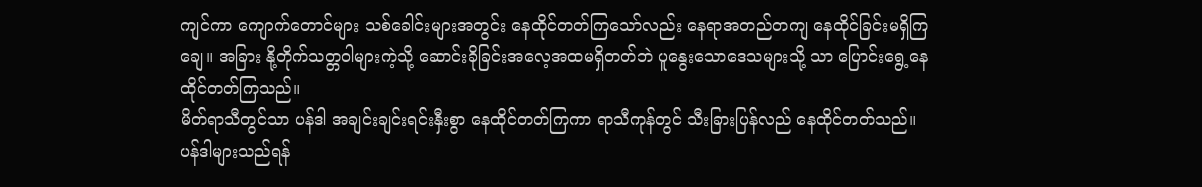ကျင်ကာ ကျောက်တောင်များ သစ်ခေါင်းများအတွင်း နေထိုင်တတ်ကြသော်လည်း နေရာအတည်တကျ နေထိုင်ခြင်းမရှိကြချေ။ အခြား နို့တိုက်သတ္တဝါများကဲ့သို့ ဆောင်းခိုခြင်းအလေ့အထမရှိတတ်ဘဲ ပူနွေးသောဒေသများသို့ သာ ပြောင်းရွေ့နေထိုင်တတ်ကြသည်။
မိတ်ရာသီတွင်သာ ပန်ဒါ အချင်းချင်းရင်းနှီးစွာ နေထိုင်တတ်ကြကာ ရာသီကုန်တွင် သီးခြားပြန်လည် နေထိုင်တတ်သည်။ ပန်ဒါများသည်ရန်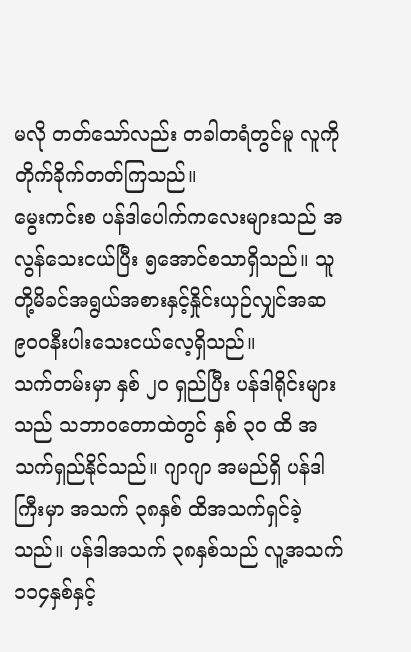မလို တတ်သော်လည်း တခါတရံတွင်မူ လူကို တိုက်ခိုက်တတ်ကြသည်။
မွေးကင်းစ ပန်ဒါပေါက်ကလေးများသည် အလွန်သေးငယ်ပြီး ၅အောင်စသာရှိသည်။ သူတို့မိခင်အရွယ်အစားနှင့်နှိုင်းယှဉ်လျှင်အဆ ၉၀၀နီးပါးသေးငယ်လေ့ရှိသည်။
သက်တမ်းမှာ နှစ် ၂၀ ရှည်ပြီး ပန်ဒါရိုင်းများသည် သဘာဝတောထဲတွင် နှစ် ၃၀ ထိ အသက်ရှည်နိုင်သည်။ ဂျာဂျာ အမည်ရှိ ပန်ဒါကြီးမှာ အသက် ၃၈နှစ် ထိအသက်ရှင်ခဲ့သည်။ ပန်ဒါအသက် ၃၈နှစ်သည် လူ့အသက် ၁၁၄နှစ်နှင့်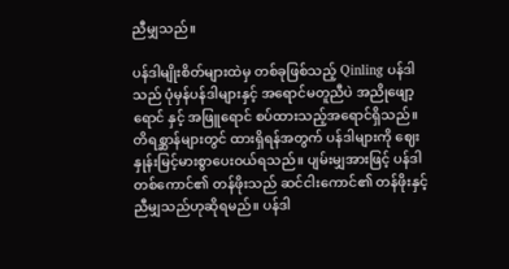ညီမျှသည်။

ပန်ဒါမျိုးစိတ်များထဲမှ တစ်ခုဖြစ်သည့် Qinling ပန်ဒါသည် ပုံမှန်ပန်ဒါများနှင့် အရောင်မတူညီပဲ အညိုဖျော့ရောင် နှင့် အဖြူရောင် စပ်ထားသည့်အရောင်ရှိသည်။
တိရစ္ဆာန်များတွင် ထားရှိရန်အတွက် ပန်ဒါများကို ဈေးနှုန်းမြင့်မားစွာပေးဝယ်ရသည်။ ပျမ်းမျှအားဖြင့် ပန်ဒါတစ်ကောင်၏ တန်ဖိုးသည် ဆင်ငါးကောင်၏ တန်ဖိုးနှင့် ညီမျှသည်ဟုဆိုရမည်။ ပန်ဒါ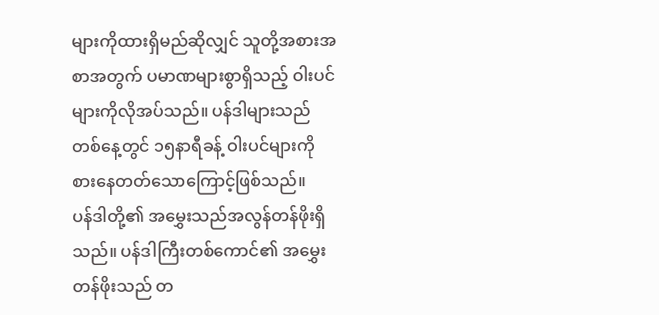များကိုထားရှိမည်ဆိုလျှင် သူတို့အစားအစာအတွက် ပမာဏများစွာရှိသည့် ဝါးပင်များကိုလိုအပ်သည်။ ပန်ဒါများသည် တစ်နေ့တွင် ၁၅နာရီခန့် ဝါးပင်များကို စားနေတတ်သောကြောင့်ဖြစ်သည်။
ပန်ဒါတို့၏ အမွှေးသည်အလွန်တန်ဖိုးရှိသည်။ ပန်ဒါကြီးတစ်ကောင်၏ အမွှေးတန်ဖိုးသည် တ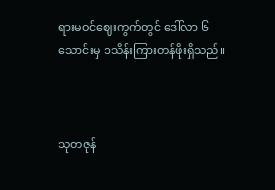ရားမဝင်ဈေးကွက်တွင် ဒေါ်လာ ၆သောင်းမှ ၁သိန်းကြားတန်ဖိုးရှိသည်။



သုတဇုန်